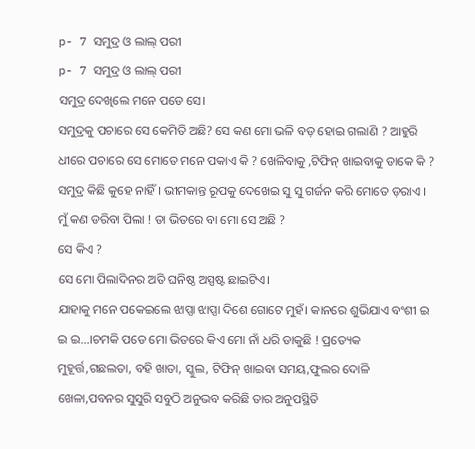p- 7 ସମୁଦ୍ର ଓ ଲାଲ୍ ପରୀ
p- 7 ସମୁଦ୍ର ଓ ଲାଲ୍ ପରୀ
ସମୁଦ୍ର ଦେଖିଲେ ମନେ ପଡେ ସେ।
ସମୁଦ୍ରକୁ ପଚାରେ ସେ କେମିତି ଅଛି? ସେ କଣ ମୋ ଭଳି ବଡ଼ ହୋଇ ଗଲାଣି ? ଆହୁରି ଧୀରେ ପଚାରେ ସେ ମୋତେ ମନେ ପକାଏ କି ? ଖେଳିବାକୁ ,ଟିଫିନ୍ ଖାଇବାକୁ ଡାକେ କି ?
ସମୁଦ୍ର କିଛି କୁହେ ନାହିଁ । ଭୀମକାନ୍ତ ରୂପକୁ ଦେଖେଇ ସୁ ସୁ ଗର୍ଜନ କରି ମୋତେ ଡ଼ରାଏ । ମୁଁ କଣ ଡରିବା ପିଲା ! ତା ଭିତରେ ବା ମୋ ସେ ଅଛି ?
ସେ କିଏ ?
ସେ ମୋ ପିଲାଦିନର ଅତି ଘନିଷ୍ଠ ଅସ୍ପଷ୍ଟ ଛାଇଟିଏ।
ଯାହାକୁ ମନେ ପକେଇଲେ ଝାପ୍ସା ଝାପ୍ସା ଦିଶେ ଗୋଟେ ମୁହଁ। କାନରେ ଶୁଭିଯାଏ ବଂଶୀ ଇ ଇ ଇ...।ଚମକି ପଡେ ମୋ ଭିତରେ କିଏ ମୋ ନାଁ ଧରି ଡାକୁଛି ! ପ୍ରତ୍ୟେକ ମୁହୂର୍ତ୍ତ,ଗଛଲତା, ବହି ଖାତା, ସ୍କୁଲ, ଟିଫିନ୍ ଖାଇବା ସମୟ,ଫୁଲର ଦୋଳି ଖେଳା,ପବନର ସୁସୁରି ସବୁଠି ଅନୁଭବ କରିଛି ତାର ଅନୁପସ୍ଥିତି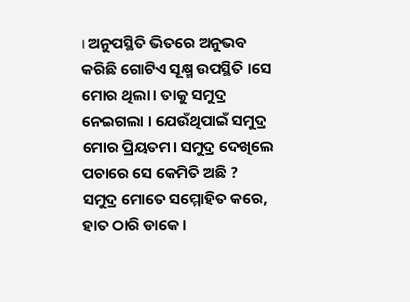। ଅନୁପସ୍ଥିତି ଭିତରେ ଅନୁଭବ କରିଛି ଗୋଟିଏ ସୂକ୍ଷ୍ମ ଉପସ୍ଥିତି ।ସେ ମୋର ଥିଲା। ତାକୁ ସମୁଦ୍ର ନେଇଗଲା । ଯେଉଁଥିପାଇଁ ସମୁଦ୍ର ମୋର ପ୍ରିୟତମ। ସମୁଦ୍ର ଦେଖିଲେ ପଚାରେ ସେ କେମିତି ଅଛି ?
ସମୁଦ୍ର ମୋତେ ସମ୍ମୋହିତ କରେ, ହାତ ଠାରି ଡାକେ।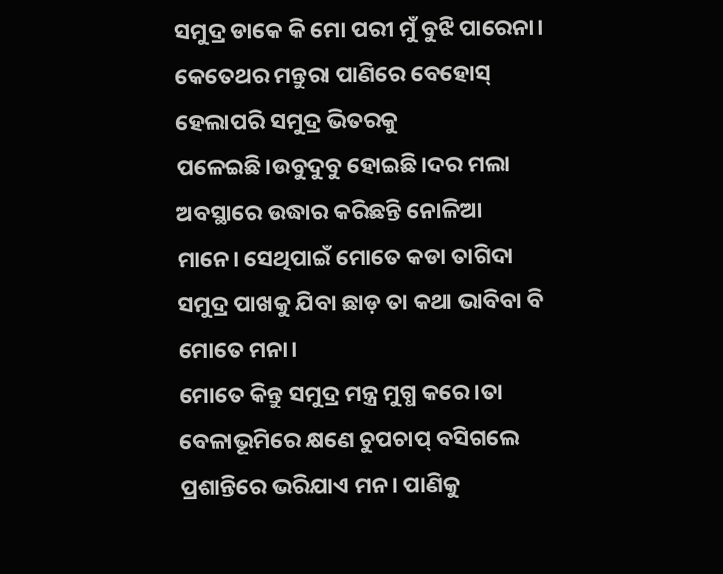ସମୁଦ୍ର ଡାକେ କି ମୋ ପରୀ ମୁଁ ବୁଝି ପାରେନା। କେତେଥର ମନ୍ତୁରା ପାଣିରେ ବେହୋସ୍ ହେଲାପରି ସମୁଦ୍ର ଭିତରକୁ ପଳେଇଛି।ଉବୁଦୁବୁ ହୋଇଛି।ଦର ମଲା ଅବସ୍ଥାରେ ଉଦ୍ଧାର କରିଛନ୍ତି ନୋଳିଆ ମାନେ। ସେଥିପାଇଁ ମୋତେ କଡା ତାଗିଦା ସମୁଦ୍ର ପାଖକୁ ଯିବା ଛାଡ଼ ତା କଥା ଭାବିବା ବି ମୋତେ ମନା।
ମୋତେ କିନ୍ତୁ ସମୁଦ୍ର ମନ୍ତ୍ର ମୁଗ୍ଧ କରେ।ତା ବେଳାଭୂମିରେ କ୍ଷଣେ ଚୁପଚାପ୍ ବସିଗଲେ ପ୍ରଶାନ୍ତିରେ ଭରିଯାଏ ମନ। ପାଣିକୁ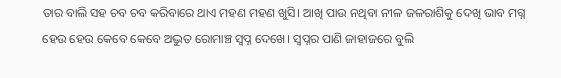ତାର ବାଲି ସହ ଚବ ଚବ କରିବାରେ ଥାଏ ମହଣ ମହଣ ଖୁସି। ଆଖି ପାଉ ନଥିବା ନୀଳ ଜଳରାଶିକୁ ଦେଖି ଭାବ ମଗ୍ନ ହେଉ ହେଉ କେବେ କେବେ ଅଦ୍ଭୁତ ରୋମାଞ୍ଚ ସ୍ୱପ୍ନ ଦେଖେ। ସ୍ୱପ୍ନର ପାଣି ଜାହାଜରେ ବୁଲି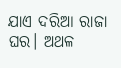ଯାଏ ଦରିଆ ରାଜା ଘର। ଅଥଳ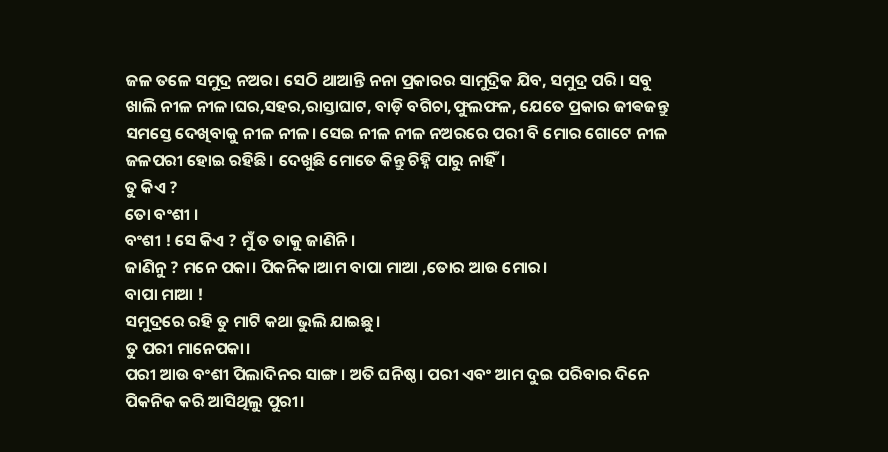ଜଳ ତଳେ ସମୁଦ୍ର ନଅର। ସେଠି ଥାଆନ୍ତି ନନା ପ୍ରକାରର ସାମୁଦ୍ରିକ ଯିବ, ସମୁଦ୍ର ପରି । ସବୁ ଖାଲି ନୀଳ ନୀଳ।ଘର,ସହର,ରାସ୍ତାଘାଟ, ବାଡ଼ି ବଗିଚା,ଫୁଲଫଳ, ଯେତେ ପ୍ରକାର ଜୀଵଜନ୍ତୁ ସମସ୍ତେ ଦେଖିବାକୁ ନୀଳ ନୀଳ। ସେଇ ନୀଳ ନୀଳ ନଅରରେ ପରୀ ବି ମୋର ଗୋଟେ ନୀଳ ଜଳପରୀ ହୋଇ ରହିଛି। ଦେଖୁଛି ମୋତେ କିନ୍ତୁ ଚିହ୍ନି ପାରୁ ନାହିଁ।
ତୁ କିଏ ?
ତୋ ବଂଶୀ ।
ବଂଶୀ ! ସେ କିଏ ? ମୁଁ ତ ତାକୁ ଜାଣିନି।
ଜାଣିନୁ ? ମନେ ପକା। ପିକନିକ।ଆମ ବାପା ମାଆ ,ତୋର ଆଉ ମୋର।
ବାପା ମାଆ !
ସମୁଦ୍ରରେ ରହି ତୁ ମାଟି କଥା ଭୁଲି ଯାଇଛୁ।
ତୁ ପରୀ ମାନେପକା।
ପରୀ ଆଉ ବଂଶୀ ପିଲାଦିନର ସାଙ୍ଗ । ଅତି ଘନିଷ୍ଠ। ପରୀ ଏବଂ ଆମ ଦୁଇ ପରିବାର ଦିନେ ପିକନିକ କରି ଆସିଥିଲୁ ପୁରୀ।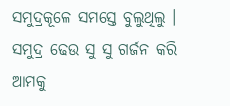ସମୁଦ୍ରକୂଳେ ସମସ୍ତେ ବୁଲୁଥିଲୁ । ସମୁଦ୍ର ଢେଉ ସୁ ସୁ ଗର୍ଜନ କରି ଆମକୁ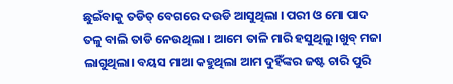ଛୁଇଁବାକୁ ତଡିତ୍ ବେଗରେ ଦଉଡି ଆସୁଥିଲା । ପରୀ ଓ ମୋ ପାଦ ତଳୁ ବାଲି ତାଡି ନେଉଥିଲା । ଆମେ ତାଳି ମାରି ହସୁଥିଲୁ।ଖୁବ୍ ମଜା ଲାଗୁଥିଲା। ବୟସ ମାଆ କହୁଥିଲା ଆମ ଦୁହିଁଙ୍କର ଜଷ୍ଟ ଚାରି ପୁରି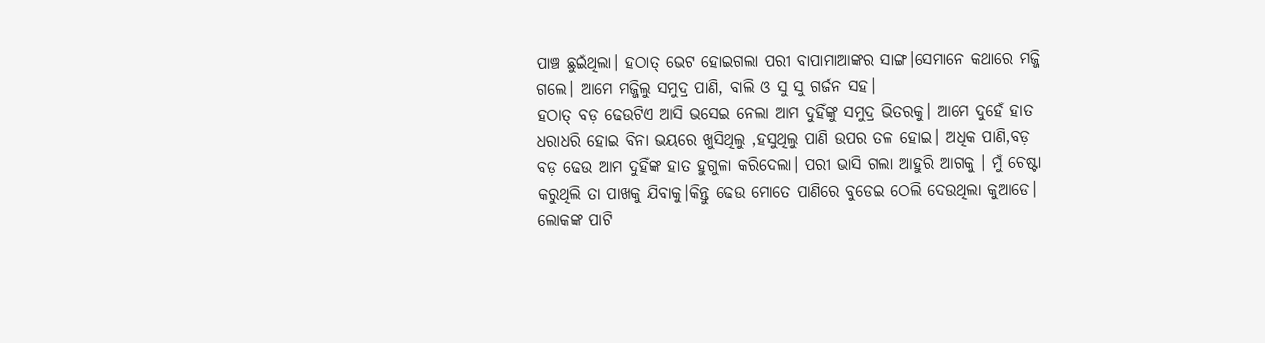ପାଞ୍ଚ ଛୁଇଁଥିଲା। ହଠାତ୍ ଭେଟ ହୋଇଗଲା ପରୀ ବାପାମାଆଙ୍କର ସାଙ୍ଗ।ସେମାନେ କଥାରେ ମଜ୍ଜି ଗଲେ। ଆମେ ମଜ୍ଜିଲୁ ସମୁଦ୍ର ପାଣି, ବାଲି ଓ ସୁ ସୁ ଗର୍ଜନ ସହ।
ହଠାତ୍ ବଡ଼ ଢେଉଟିଏ ଆସି ଭସେଇ ନେଲା ଆମ ଦୁହିଁଙ୍କୁ ସମୁଦ୍ର ଭିତରକୁ। ଆମେ ଦୁହେଁ ହାତ ଧରାଧରି ହୋଇ ବିନା ଭୟରେ ଖୁସିଥିଲୁ ,ହସୁଥିଲୁ ପାଣି ଉପର ତଳ ହୋଇ। ଅଧିକ ପାଣି,ବଡ଼ ବଡ଼ ଢେଉ ଆମ ଦୁହିଁଙ୍କ ହାତ ହୁଗୁଳା କରିଦେଲା। ପରୀ ଭାସି ଗଲା ଆହୁରି ଆଗକୁ । ମୁଁ ଚେଷ୍ଟା କରୁଥିଲି ତା ପାଖକୁ ଯିବାକୁ।କିନ୍ତୁ ଢେଉ ମୋତେ ପାଣିରେ ବୁଡେଇ ଠେଲି ଦେଉଥିଲା କୁଆଡେ।
ଲୋକଙ୍କ ପାଟି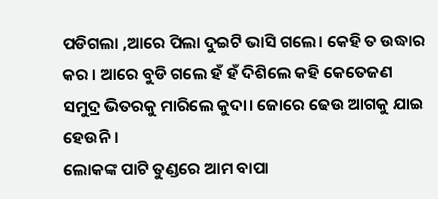ପଡିଗଲା ,ଆରେ ପିଲା ଦୁଇଟି ଭାସି ଗଲେ। କେହି ତ ଉଦ୍ଧାର କର । ଆରେ ବୁଡି ଗଲେ ହଁ ହଁ ଦିଶିଲେ କହି କେତେଜଣ ସମୁଦ୍ର ଭିତରକୁ ମାରିଲେ କୁଦା। ଜୋରେ ଢେଉ ଆଗକୁ ଯାଇ ହେଉନି ।
ଲୋକଙ୍କ ପାଟି ତୁଣ୍ଡରେ ଆମ ବାପା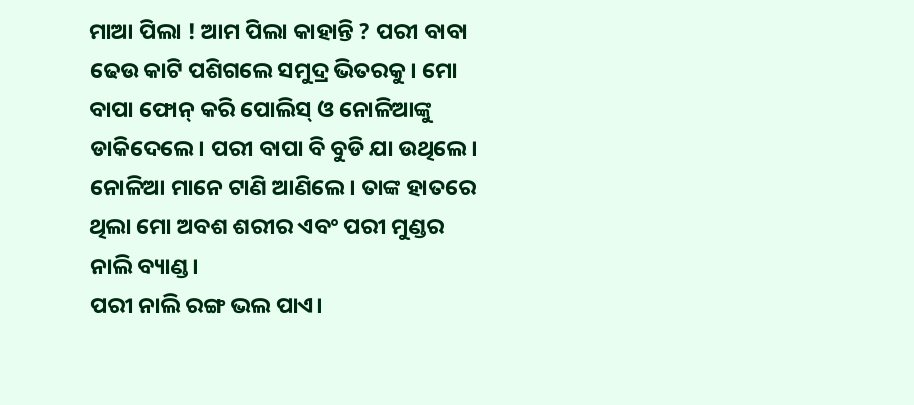ମାଆ ପିଲା ! ଆମ ପିଲା କାହାନ୍ତି ? ପରୀ ବାବା ଢେଉ କାଟି ପଶିଗଲେ ସମୁଦ୍ର ଭିତରକୁ। ମୋ ବାପା ଫୋନ୍ କରି ପୋଲିସ୍ ଓ ନୋଳିଆଙ୍କୁ ଡାକିଦେଲେ। ପରୀ ବାପା ବି ବୁଡି ଯା ଉଥିଲେ। ନୋଳିଆ ମାନେ ଟାଣି ଆଣିଲେ। ତାଙ୍କ ହାତରେ ଥିଲା ମୋ ଅବଶ ଶରୀର ଏବଂ ପରୀ ମୁଣ୍ଡର ନାଲି ବ୍ୟାଣ୍ଡ।
ପରୀ ନାଲି ରଙ୍ଗ ଭଲ ପାଏ।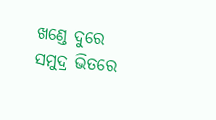ଖଣ୍ଡେ ଦୁରେ ସମୁଦ୍ର ଭିତରେ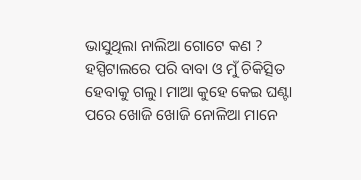ଭାସୁଥିଲା ନାଲିଆ ଗୋଟେ କଣ ? ହସ୍ପିଟାଲରେ ପରି ବାବା ଓ ମୁଁ ଚିକିତ୍ସିତ ହେବାକୁ ଗଲୁ। ମାଆ କୁହେ କେଇ ଘଣ୍ଟା ପରେ ଖୋଜି ଖୋଜି ନୋଳିଆ ମାନେ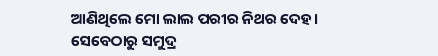ଆଣିଥିଲେ ମୋ ଲାଲ ପରୀର ନିଥର ଦେହ।
ସେବେଠାରୁ ସମୁଦ୍ର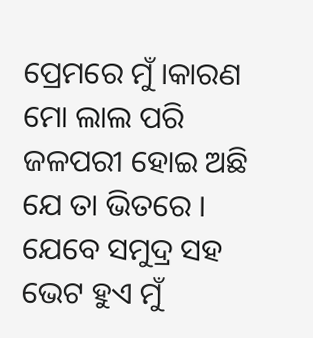ପ୍ରେମରେ ମୁଁ ।କାରଣ ମୋ ଲାଲ ପରି ଜଳପରୀ ହୋଇ ଅଛି ଯେ ତା ଭିତରେ । ଯେବେ ସମୁଦ୍ର ସହ ଭେଟ ହୁଏ ମୁଁ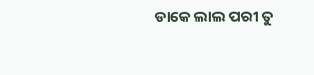ଡାକେ ଲାଲ ପରୀ ତୁ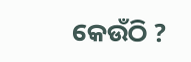କେଉଁଠି ?